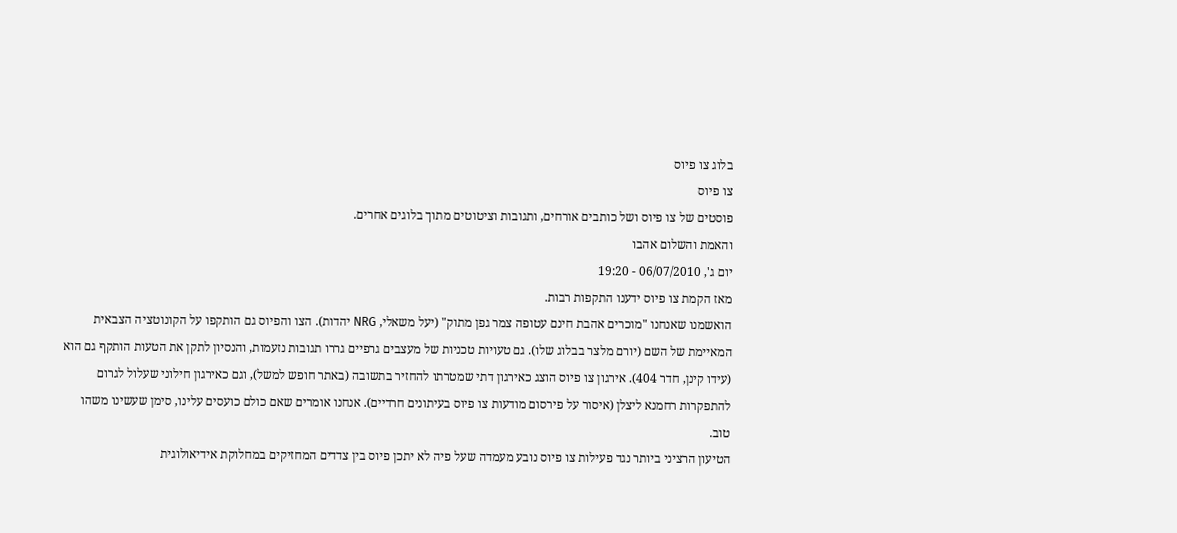בלוג צו פיוס
צו פיוס
פוסטים של צו פיוס ושל כותבים אורחים, ותגובות וציטוטים מתוך בלוגים אחרים.
והאמת והשלום אהבו
יום ג', 06/07/2010 - 19:20
מאז הקמת צו פיוס ידענו התקפות רבות.
הואשמנו שאנחנו "מוכרים אהבת חינם עטופה צמר גפן מתוק" (יעל משאלי, NRG יהדות). הצו והפיוס גם הותקפו על הקונוטציה הצבאית המאיימת של השם (יורם מלצר בבלוג שלו). גם טעויות טכניות של מעצבים גרפיים גררו תגובות נזעמות, והנסיון לתקן את הטעות הותקף גם הוא (עידו קינן, חדר 404). אירגון צו פיוס הוצג כאירגון דתי שמטרתו להחזיר בתשובה (באתר חופש למשל), וגם כאירגון חילוני שעלול לגרום להתפקרות רחמנא ליצלן (איסור על פירסום מודעות צו פיוס בעיתונים חרדיים). אנחנו אומרים שאם כולם כועסים עלינו, סימן שעשינו משהו טוב.
הטיעון הרציני ביותר נגד פעילות צו פיוס נובע מעמדה שעל פיה לא יתכן פיוס בין צדדים המחזיקים במחלוקת אידיאולוגית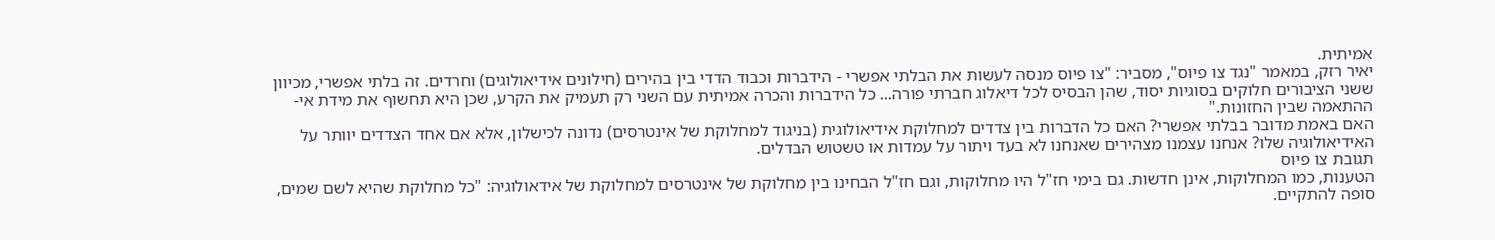אמיתית.
יאיר רזק, במאמר "נגד צו פיוס", מסביר: "צו פיוס מנסה לעשות את הבלתי אפשרי - הידברות וכבוד הדדי בין בהירים (חילונים אידיאולוגים) וחרדים. זה בלתי אפשרי, מכיוון ששני הציבורים חלוקים בסוגיות יסוד, שהן הבסיס לכל דיאלוג חברתי פורה... כל הידברות והכרה אמיתית עם השני רק תעמיק את הקרע, שכן היא תחשוף את מידת אי-ההתאמה שבין החזונות."
האם באמת מדובר בבלתי אפשרי? האם כל הדברות בין צדדים למחלוקת אידיאולוגית (בניגוד למחלוקת של אינטרסים) נדונה לכישלון, אלא אם אחד הצדדים יוותר על האידיאולוגיה שלו? אנחנו עצמנו מצהירים שאנחנו לא בעד ויתור על עמדות או טשטוש הבדלים.
תגובת צו פיוס
הטענות, כמו המחלוקות, אינן חדשות. גם בימי חז"ל היו מחלוקות, וגם חז"ל הבחינו בין מחלוקת של אינטרסים למחלוקת של אידאולוגיה: "כל מחלוקת שהיא לשם שמים, סופה להתקיים.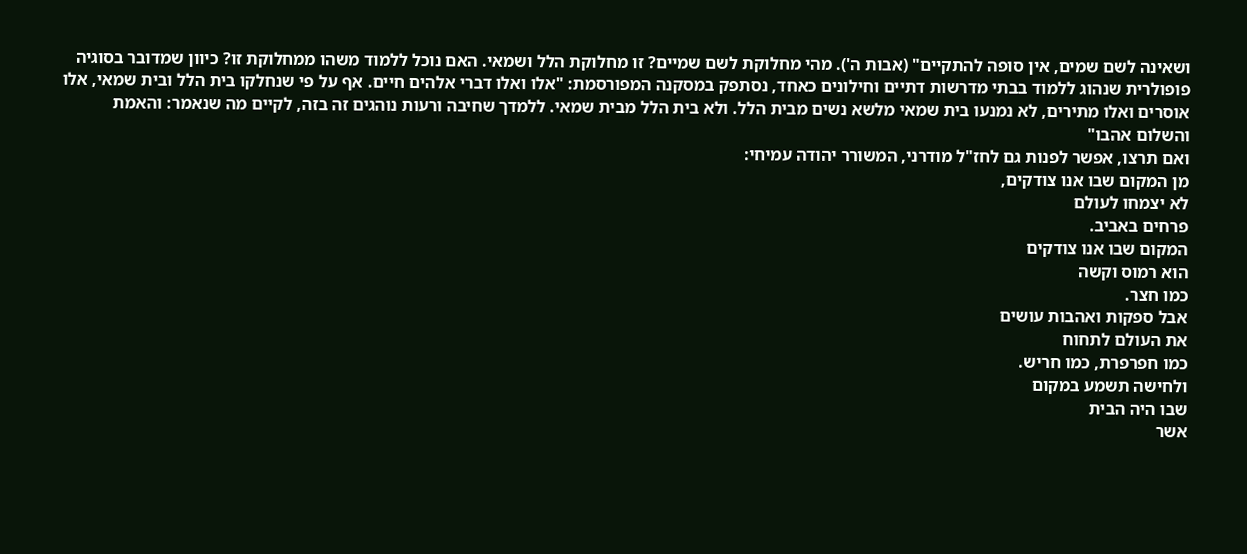ושאינה לשם שמים, אין סופה להתקיים" (אבות ה'). מהי מחלוקת לשם שמיים? זו מחלוקת הלל ושמאי. האם נוכל ללמוד משהו ממחלוקת זו? כיוון שמדובר בסוגיה פופולרית שנהוג ללמוד בבתי מדרשות דתיים וחילונים כאחד, נסתפק במסקנה המפורסמת: "אלו ואלו דברי אלהים חיים. אף על פי שנחלקו בית הלל ובית שמאי, אלו אוסרים ואלו מתירים, לא נמנעו בית שמאי מלשא נשים מבית הלל. ולא בית הלל מבית שמאי. ללמדך שחיבה ורעות נוהגים זה בזה, לקיים מה שנאמר: והאמת והשלום אהבו"
ואם תרצו, אפשר לפנות גם לחז"ל מודרני, המשורר יהודה עמיחי:
מן המקום שבו אנו צודקים,
לא יצמחו לעולם
פרחים באביב.
המקום שבו אנו צודקים
הוא רמוס וקשה
כמו חצר.
אבל ספקות ואהבות עושים
את העולם לתחוח
כמו חפרפרת, כמו חריש.
ולחישה תשמע במקום
שבו היה הבית
אשר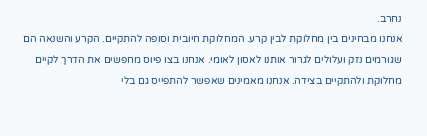נחרב.
אנחנו מבחינים בין מחלוקת לבין קרע. המחלוקת חיובית וסופה להתקיים. הקרע והשנאה הם שגורמים נזק ועלולים לגרור אותנו לאסון לאומי. אנחנו בצו פיוס מחפשים את הדרך לקיים מחלוקת ולהתקיים בצידה. אנחנו מאמינים שאפשר להתפייס גם בלי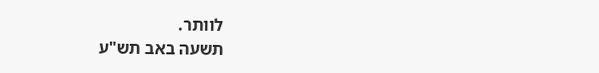לוותר.
תשעה באב תש"ע